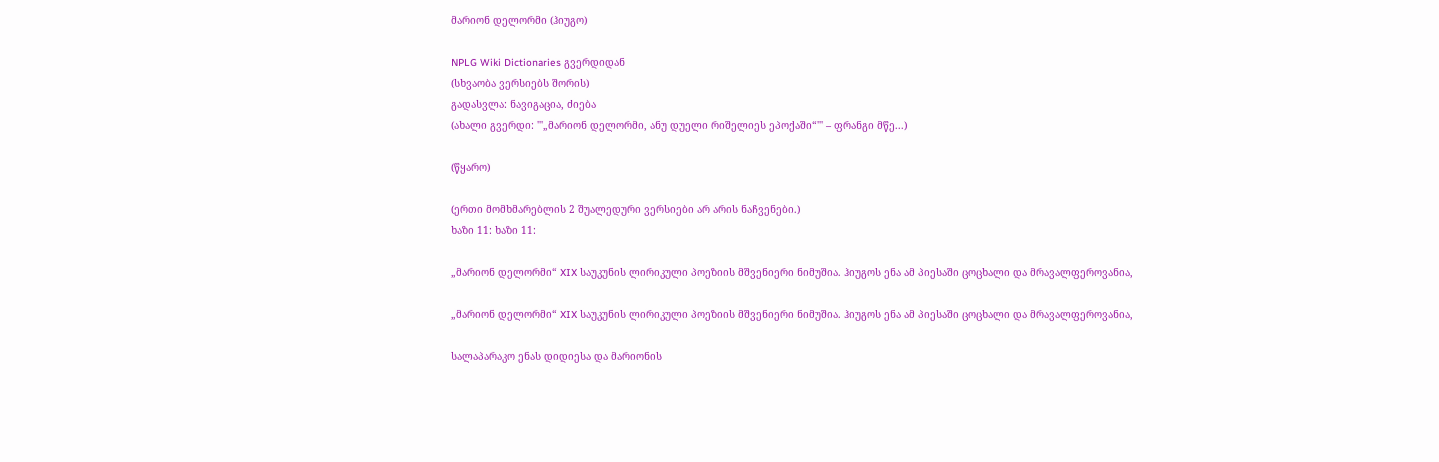მარიონ დელორმი (ჰიუგო)

NPLG Wiki Dictionaries გვერდიდან
(სხვაობა ვერსიებს შორის)
გადასვლა: ნავიგაცია, ძიება
(ახალი გვერდი: '''„მარიონ დელორმი, ანუ დუელი რიშელიეს ეპოქაში“''' – ფრანგი მწე...)

(წყარო)

(ერთი მომხმარებლის 2 შუალედური ვერსიები არ არის ნაჩვენები.)
ხაზი 11: ხაზი 11:

„მარიონ დელორმი“ XIX საუკუნის ლირიკული პოეზიის მშვენიერი ნიმუშია. ჰიუგოს ენა ამ პიესაში ცოცხალი და მრავალფეროვანია,

„მარიონ დელორმი“ XIX საუკუნის ლირიკული პოეზიის მშვენიერი ნიმუშია. ჰიუგოს ენა ამ პიესაში ცოცხალი და მრავალფეროვანია,

სალაპარაკო ენას დიდიესა და მარიონის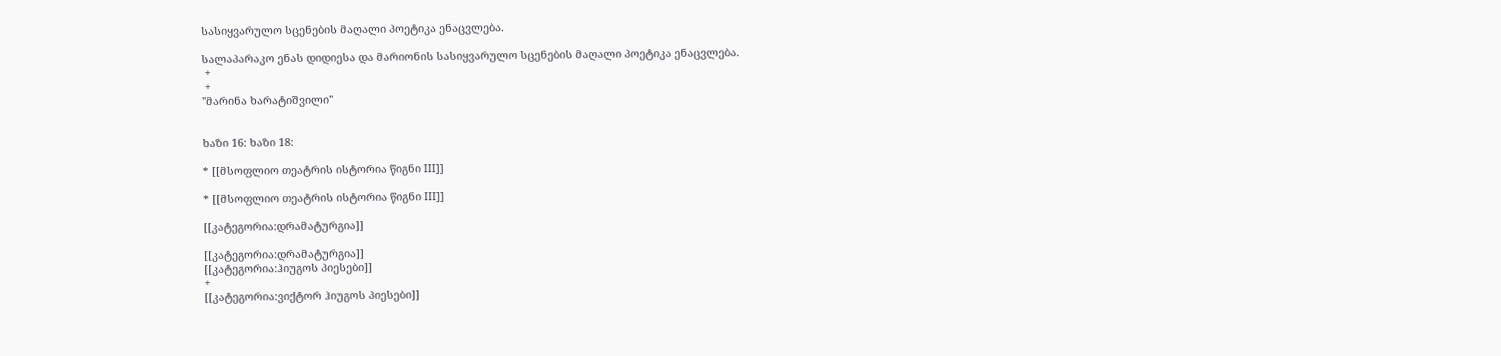სასიყვარულო სცენების მაღალი პოეტიკა ენაცვლება.

სალაპარაკო ენას დიდიესა და მარიონის სასიყვარულო სცენების მაღალი პოეტიკა ენაცვლება.
 +
 +
''მარინა ხარატიშვილი''


ხაზი 16: ხაზი 18:

* [[მსოფლიო თეატრის ისტორია წიგნი III]]

* [[მსოფლიო თეატრის ისტორია წიგნი III]]

[[კატეგორია:დრამატურგია]]

[[კატეგორია:დრამატურგია]]
[[კატეგორია:ჰიუგოს პიესები]]
+
[[კატეგორია:ვიქტორ ჰიუგოს პიესები]]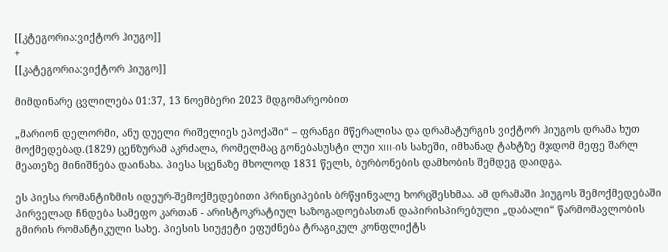[[კტეგორია:ვიქტორ ჰიუგო]]
+
[[კატეგორია:ვიქტორ ჰიუგო]]

მიმდინარე ცვლილება 01:37, 13 ნოემბერი 2023 მდგომარეობით

„მარიონ დელორმი, ანუ დუელი რიშელიეს ეპოქაში“ – ფრანგი მწერალისა და დრამატურგის ვიქტორ ჰიუგოს დრამა ხუთ მოქმედებად.(1829) ცენზურამ აკრძალა, რომელმაც გონებასუსტი ლუი XIII-ის სახეში, იმხანად ტახტზე მჯდომ მეფე შარლ მეათეზე მინიშნება დაინახა. პიესა სცენაზე მხოლოდ 1831 წელს, ბურბონების დამხობის შემდეგ დაიდგა.

ეს პიესა რომანტიზმის იდეურ-შემოქმედებითი პრინციპების ბრწყინვალე ხორცშესხმაა. ამ დრამაში ჰიუგოს შემოქმედებაში პირველად ჩნდება სამეფო კართან - არისტოკრატიულ საზოგადოებასთან დაპირისპირებული „დაბალი“ წარმომავლობის გმირის რომანტიკული სახე. პიესის სიუჟეტი ეფუძნება ტრაგიკულ კონფლიქტს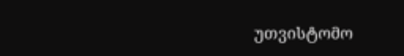უთვისტომო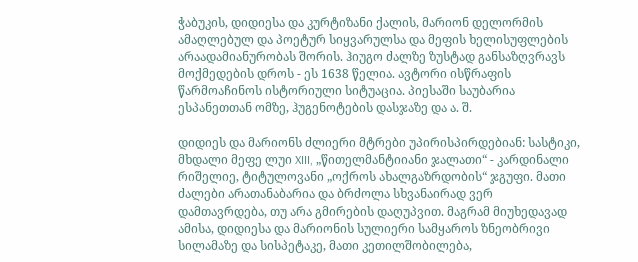ჭაბუკის, დიდიესა და კურტიზანი ქალის, მარიონ დელორმის ამაღლებულ და პოეტურ სიყვარულსა და მეფის ხელისუფლების არაადამიანურობას შორის. ჰიუგო ძალზე ზუსტად განსაზღვრავს მოქმედების დროს - ეს 1638 წელია. ავტორი ისწრაფის წარმოაჩინოს ისტორიული სიტუაცია. პიესაში საუბარია ესპანეთთან ომზე, ჰუგენოტების დასჯაზე და ა. შ.

დიდიეს და მარიონს ძლიერი მტრები უპირისპირდებიან: სასტიკი, მხდალი მეფე ლუი XIII, „წითელმანტიიანი ჯალათი“ - კარდინალი რიშელიე, ტიტულოვანი „ოქროს ახალგაზრდობის“ ჯგუფი. მათი ძალები არათანაბარია და ბრძოლა სხვანაირად ვერ დამთავრდება, თუ არა გმირების დაღუპვით. მაგრამ მიუხედავად ამისა, დიდიესა და მარიონის სულიერი სამყაროს ზნეობრივი სილამაზე და სისპეტაკე, მათი კეთილშობილება,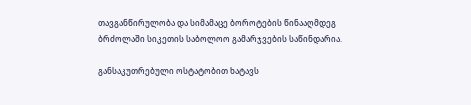თავგანწირულობა და სიმამაცე ბოროტების წინააღმდეგ ბრძოლაში სიკეთის საბოლოო გამარჯვების საწინდარია.

განსაკუთრებული ოსტატობით ხატავს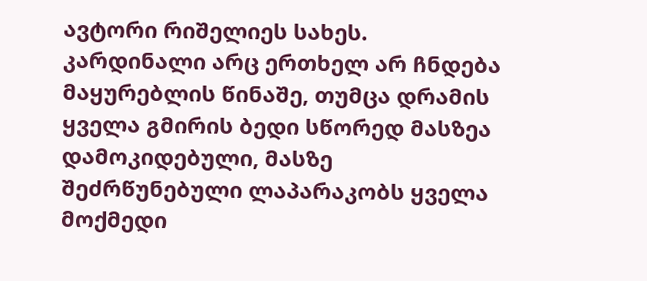ავტორი რიშელიეს სახეს. კარდინალი არც ერთხელ არ ჩნდება მაყურებლის წინაშე, თუმცა დრამის ყველა გმირის ბედი სწორედ მასზეა დამოკიდებული, მასზე შეძრწუნებული ლაპარაკობს ყველა მოქმედი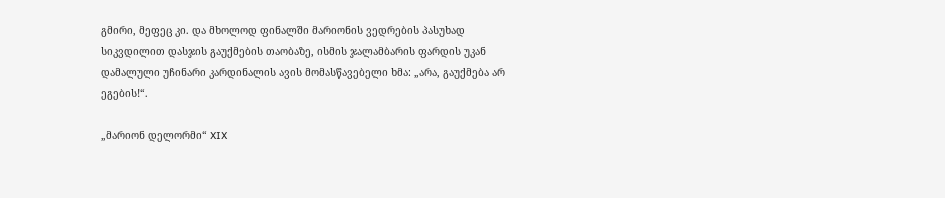გმირი, მეფეც კი. და მხოლოდ ფინალში მარიონის ვედრების პასუხად სიკვდილით დასჯის გაუქმების თაობაზე, ისმის ჯალამბარის ფარდის უკან დამალული უჩინარი კარდინალის ავის მომასწავებელი ხმა: „არა, გაუქმება არ ეგების!“.

„მარიონ დელორმი“ XIX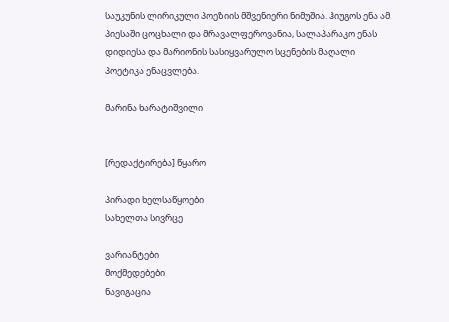საუკუნის ლირიკული პოეზიის მშვენიერი ნიმუშია. ჰიუგოს ენა ამ პიესაში ცოცხალი და მრავალფეროვანია, სალაპარაკო ენას დიდიესა და მარიონის სასიყვარულო სცენების მაღალი პოეტიკა ენაცვლება.

მარინა ხარატიშვილი


[რედაქტირება] წყარო

პირადი ხელსაწყოები
სახელთა სივრცე

ვარიანტები
მოქმედებები
ნავიგაცია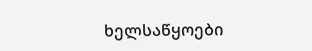ხელსაწყოები